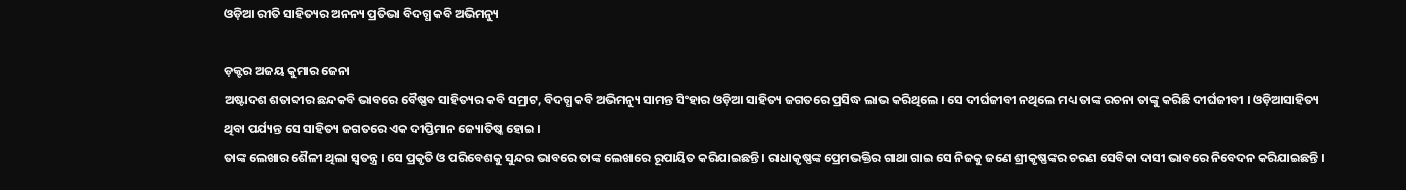ଓଡ଼ିଆ ରୀତି ସାହିତ୍ୟର ଅନନ୍ୟ ପ୍ରତିଭା ବିଦଗ୍ଧ କବି ଅଭିମନ୍ୟୁ

ଡ଼କ୍ଟର ଅଜୟ କୁମାର ଜେନା
ଅଷ୍ଟାଦଶ ଶତାବ୍ଦୀର ଛନ୍ଦକବି ଭାବରେ ବୈଷ୍ଣବ ସାହିତ୍ୟର କବି ସମ୍ରାଟ, ବିଦଗ୍ଧ କବି ଅଭିମନ୍ୟୁ ସାମନ୍ତ ସିଂହାର ଓଡ଼ିଆ ସାହିତ୍ୟ ଜଗତରେ ପ୍ରସିଦ୍ଧ ଲାଭ କରିଥିଲେ । ସେ ଦୀର୍ଘଜୀବୀ ନଥିଲେ ମଧ୍ୟ ତାଙ୍କ ରଚନା ତାଙ୍କୁ କରିଛି ଦୀର୍ଘଜୀବୀ । ଓଡ଼ିଆସାହିତ୍ୟ ଥିବା ପର୍ଯ୍ୟନ୍ତ ସେ ସାହିତ୍ୟ ଜଗତରେ ଏକ ଦୀପ୍ତିମାନ ଜ୍ୟୋତିଷ୍କ ହୋଇ ।
ତାଙ୍କ ଲେଖାର ଶୈଳୀ ଥିଲା ସ୍ୱତନ୍ତ୍ର । ସେ ପ୍ରକୃତି ଓ ପରିବେଶକୁ ସୁନ୍ଦର ଭାବରେ ତାଙ୍କ ଲେଖାରେ ରୂପାୟିତ କରିଯାଇଛନ୍ତି । ରାଧାକୃଷ୍ଣଙ୍କ ପ୍ରେମଭକ୍ତିର ଗାଥା ଗାଇ ସେ ନିଜକୁ ଜଣେ ଶ୍ରୀକୃଷ୍ଣଙ୍କର ଚରଣ ସେବିକା ଦାସୀ ଭାବରେ ନିବେଦନ କରିଯାଇଛନ୍ତି ।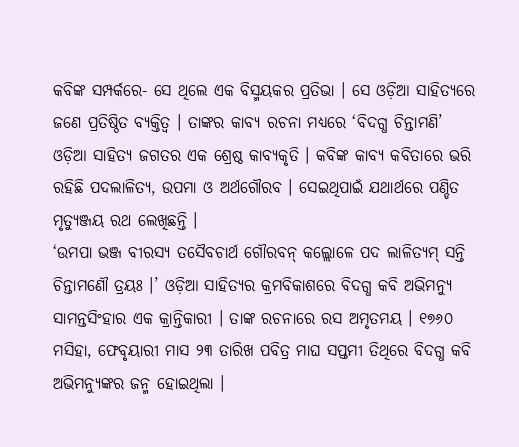କବିଙ୍କ ସମ୍ପର୍କରେ- ସେ ଥିଲେ ଏକ ବିସ୍ମୟକର ପ୍ରତିଭା । ସେ ଓଡ଼ିଆ ସାହିତ୍ୟରେ ଜଣେ ପ୍ରତିଷ୍ଠିତ ବ୍ୟକ୍ତିତ୍ୱ । ତାଙ୍କର କାବ୍ୟ ରଚନା ମଧ୍ୟରେ ‘ବିଦଗ୍ଧ ଚିନ୍ତାମଣି’ ଓଡ଼ିଆ ସାହିତ୍ୟ ଜଗତର ଏକ ଶ୍ରେଷ୍ଠ କାବ୍ୟକୃତି । କବିଙ୍କ କାବ୍ୟ କବିତାରେ ଭରି ରହିଛି ପଦଲାଳିତ୍ୟ, ଉପମା ଓ ଅର୍ଥଗୌରବ । ସେଇଥିପାଇଁ ଯଥାର୍ଥରେ ପଣ୍ଡିତ ମୃତ୍ୟୁଞ୍ଜୟ ରଥ ଲେଖିଛନ୍ତି ।
‘ଉମପା ଭଞ୍ଜ ବୀରସ୍ୟ ତସୈବଚାର୍ଥ ଗୌରବନ୍ କଲ୍ଲୋଳେ ପଦ ଲାଳିତ୍ୟମ୍ ସନ୍ତି ଚିନ୍ତାମଣୌ ତ୍ରୟଃ ।’ ଓଡ଼ିଆ ସାହିତ୍ୟର କ୍ରମବିକାଶରେ ବିଦଗ୍ଧ କବି ଅଭିମନ୍ୟୁ ସାମନ୍ତସିଂହାର ଏକ କ୍ରାନ୍ତିକାରୀ । ତାଙ୍କ ରଚନାରେ ରସ ଅମୃତମୟ । ୧୭୬୦ ମସିହା, ଫେବୃୟାରୀ ମାସ ୨୩ ତାରିଖ ପବିତ୍ର ମାଘ ସପ୍ତମୀ ତିଥିରେ ବିଦଗ୍ଧ କବି ଅଭିମନ୍ୟୁଙ୍କର ଜନ୍ମ ହୋଇଥିଲା ।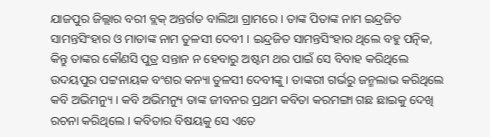ଯାଜପୁର ଜିଲ୍ଲାର ବରୀ ବ୍ଲକ୍ ଅନ୍ତର୍ଗତ ବାଲିଆ ଗ୍ରାମରେ । ତାଙ୍କ ପିତାଙ୍କ ନାମ ଇନ୍ଦ୍ରଜିତ ସାମନ୍ତସିଂହାର ଓ ମାତାଙ୍କ ନାମ ତୁଳସୀ ଦେବୀ । ଇନ୍ଦ୍ରଜିତ ସାମନ୍ତସିଂହାର ଥିଲେ ବହୁ ପତ୍ନିକ, କିନ୍ତୁ ତାଙ୍କର କୌଣସି ପୁତ୍ର ସନ୍ତାନ ନ ହେବାରୁ ଅଷ୍ଟମ ଥର ପାଇଁ ସେ ବିବାହ କରିଥିଲେ ଉଦୟପୁର ପଟ୍ଟନାୟକ ବଂଶର କନ୍ୟା ତୁଳସୀ ଦେବୀଙ୍କୁ । ତାଙ୍କରୀ ଗର୍ଭରୁ ଜନ୍ମଲାଭ କରିଥିଲେ କବି ଅଭିମନ୍ୟୁ । କବି ଅଭିମନ୍ୟୁ ତାଙ୍କ ଜୀବନର ପ୍ରଥମ କବିତା କରମଙ୍ଗା ଗଛ ଛାଇକୁ ଦେଖି ରଚନା କରିଥିଲେ । କବିତାର ବିଷୟକୁ ସେ ଏତେ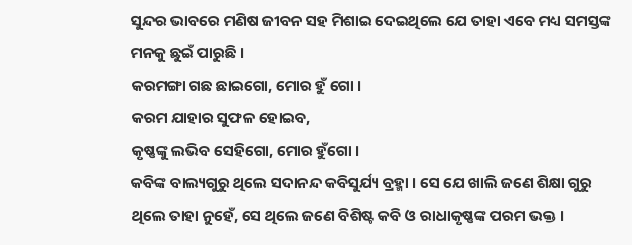ସୁନ୍ଦର ଭାବରେ ମଣିଷ ଜୀବନ ସହ ମିଶାଇ ଦେଇଥିଲେ ଯେ ତାହା ଏବେ ମଧ୍ୟ ସମସ୍ତଙ୍କ ମନକୁ ଛୁଇଁ ପାରୁଛି ।
କରମଙ୍ଗା ଗଛ ଛାଇଗୋ, ମୋର ହୁଁ ଗୋ ।
କରମ ଯାହାର ସୁଫଳ ହୋଇବ,
କୃଷ୍ଣଙ୍କୁ ଲଭିବ ସେହିଗୋ, ମୋର ହୁଁଗୋ ।
କବିଙ୍କ ବାଲ୍ୟଗୁରୁ ଥିଲେ ସଦାନନ୍ଦ କବିସୁର୍ଯ୍ୟ ବ୍ରହ୍ମା । ସେ ଯେ ଖାଲି ଜଣେ ଶିକ୍ଷା ଗୁରୁ ଥିଲେ ତାହା ନୁହେଁ, ସେ ଥିଲେ ଜଣେ ବିଶିଷ୍ଟ କବି ଓ ରାଧାକୃଷ୍ଣଙ୍କ ପରମ ଭକ୍ତ ।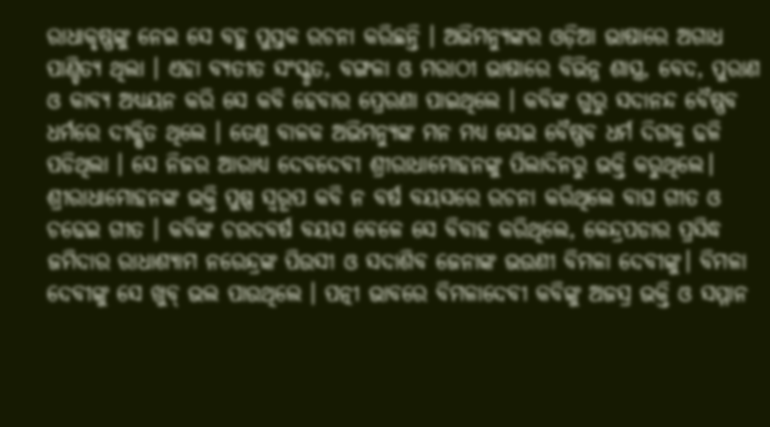ରାଧାକୃଷ୍ଣଙ୍କୁ ନେଇ ସେ ବହୁ ପୁସ୍ତକ ରଚନା କରିଛନ୍ତି । ଅଭିମନ୍ୟୁଙ୍କର ଓଡ଼ିଆ ଭାଷାରେ ଅଗାଧ ପାଣ୍ଡିତ୍ୟ ଥିଲା । ଏହା ବ୍ୟତୀତ ସଂସ୍କୃତ, ବଙ୍ଗଳା ଓ ମରାଠୀ ଭାଷାରେ ବିଭିନ୍ନ ଶାସ୍ତ୍ର, ବେଦ, ପୁରାଣ ଓ କାବ୍ୟ ଅଧ୍ୟୟନ କରି ସେ କବି ହେବାର ପ୍ରେରଣା ପାଇଥିଲେ । କବିଙ୍କ ଗୁରୁ ସଦାନନ୍ଦ ବୈଷ୍ଣବ ଧର୍ମରେ ଦୀକ୍ଷିତ ଥିଲେ । ତେଣୁ ବାଳକ ଅଭିମନ୍ୟୁଙ୍କ ମନ ମଧ୍ୟ ସେଇ ବୈଷ୍ଣବ ଧର୍ମ ଦିଗକୁ ଢଳି ପଡିଥିଲା । ସେ ନିଜର ଆରାଧ୍ୟ ଦେବଦେବୀ ଶ୍ରୀରାଧାମୋହନଙ୍କୁ ପିଲାଦିନରୁ ଭକ୍ତି କରୁଥିଲେ। ଶ୍ରୀରାଧାମୋହନଙ୍କ ଭକ୍ତି ପୁଷ୍ପ ସ୍ୱରୂପ କବି ନ ବର୍ଷ ବୟସରେ ରଚନା କରିଥିଲେ ବାଘ ଗୀତ ଓ ଚଢେଇ ଗୀତ । କବିଙ୍କ ଚଉଦବର୍ଷ ବୟସ ବେଳେ ସେ ବିବାହ କରିଥିଲେ, କେନ୍ଦ୍ରପଡାର ପ୍ରସିଦ୍ଧ ଜମିଦାର ରାଧାଶ୍ୟାମ ନରେନ୍ଦ୍ରଙ୍କ ପିଉସୀ ଓ ସଦାଶିବ ଜେନାଙ୍କ ଭଉଣୀ ବିମଳା ଦେବୀଙ୍କୁ। ବିମଳା ଦେବୀଙ୍କୁ ସେ ଖୁବ୍ ଭଲ ପାଉଥିଲେ । ପତ୍ନୀ ଭାବରେ ବିମଳାଦେବୀ କବିଙ୍କୁ ଅଜସ୍ର ଭକ୍ତି ଓ ସମ୍ମାନ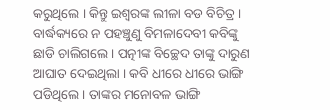କରୁଥିଲେ । କିନ୍ତୁ ଇଶ୍ୱରଙ୍କ ଲୀଳା ବଡ ବିଚିତ୍ର । ବାର୍ଦ୍ଧକ୍ୟରେ ନ ପହଞ୍ଚୁଣୁ ବିମଳାଦେବୀ କବିଙ୍କୁ ଛାଡି ଚାଲିଗଲେ । ପତ୍ନୀଙ୍କ ବିଚ୍ଛେଦ ତାଙ୍କୁ ଦାରୁଣ ଆଘାତ ଦେଇଥିଲା । କବି ଧୀରେ ଧୀରେ ଭାଙ୍ଗି ପଡିଥିଲେ । ତାଙ୍କର ମନୋବଳ ଭାଙ୍ଗି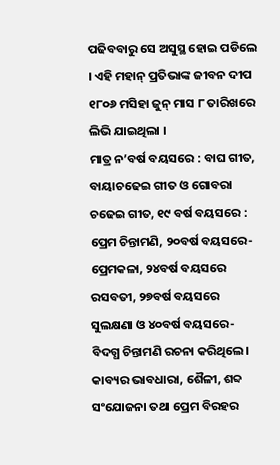ପଢିବବାରୁ ସେ ଅସୁସ୍ଥ ହୋଇ ପଡିଲେ । ଏହି ମହାନ୍ ପ୍ରତିଭାଙ୍କ ଜୀବନ ଦୀପ ୧୮୦୬ ମସିହା ଜୁନ୍ ମାସ ୮ ତାରିଖରେ ଲିଭି ଯାଇଥିଲା ।
ମାତ୍ର ନ’ବର୍ଷ ବୟସରେ : ବାଘ ଗୀତ, ବାୟାଚଢେଇ ଗୀତ ଓ ଗୋବରା ଚଢେଇ ଗୀତ, ୧୯ ବର୍ଷ ବୟସରେ : ପ୍ରେମ ଚିନ୍ତାମଣି, ୨୦ବର୍ଷ ବୟସରେ-ପ୍ରେମକଳା, ୨୪ବର୍ଷ ବୟସରେ ରସବତୀ, ୨୭ବର୍ଷ ବୟସରେ ସୁଲକ୍ଷଣା ଓ ୪୦ବର୍ଷ ବୟସରେ-ବିଦଗ୍ଧ ଚିନ୍ତାମଣି ରଚନା କରିଥିଲେ। କାବ୍ୟର ଭାବଧାରା, ଶୈଳୀ, ଶବ୍ଦ ସଂଯୋଜନା ତଥା ପ୍ରେମ ବିରହର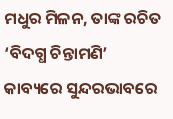ମଧୁର ମିଳନ, ତାଙ୍କ ରଚିତ ‘ବିଦଗ୍ଧ ଚିନ୍ତାମଣି’ କାବ୍ୟରେ ସୁନ୍ଦରଭାବରେ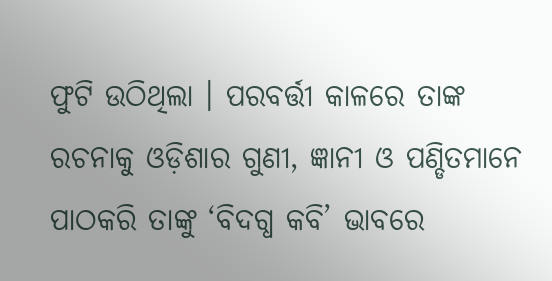ଫୁଟି ଉଠିଥିଲା । ପରବର୍ତ୍ତୀ କାଳରେ ତାଙ୍କ ରଚନାକୁ ଓଡ଼ିଶାର ଗୁଣୀ, ଜ୍ଞାନୀ ଓ ପଣ୍ଡିତମାନେ ପାଠକରି ତାଙ୍କୁ ‘ବିଦଗ୍ଧ କବି’ ଭାବରେ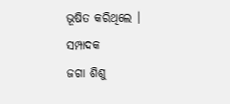ଭୂଷିତ କରିଥିଲେ ।
ସମ୍ପାଦକ
ଜଗା ଶିଶୁ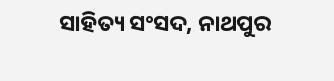ସାହିତ୍ୟ ସଂସଦ, ନାଥପୁର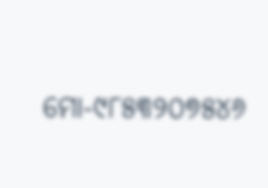ମୋ-୯୮୫୩୨୦୭୫୪୬